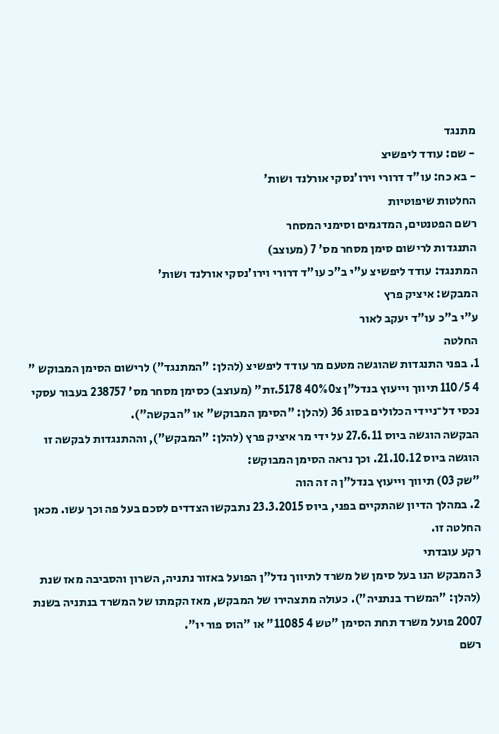מתנגד
- שם: עודד ליפשיצ
- בא כח: עו"ד דרורי וירו'נסקי אורלנד ושות'
החלטות שיפוטיות
רשם הפטנטים, המדגמים וסימני המסחר
התנגדות לרישום סימן מסחר מס' 7 (מעוצב)
המתנגד: עודד ליפשיצ ע"י ב"כ עו"ד דרורי וירו'נסקי אורלנד ושות'
המבקש: איציק פרץ
ע"י ב"כ עו"ד יעקב לאור
החלטה
1. בפני התנגדות שהוגשה מטעם מר עודד ליפשיצ (להלן: "המתנגד") לרישום הסימן המבוקש " 4 110/5 תיווך וייעוץ בנדל"ן צ40%0 5178.זת" (מעוצב) כסימן מסחר מס' 238757 בעבור עסקי נכסי דל־ניידי הכלולים בסוג 36 (להלן: "הסימן המבוקש" או "הבקשה").
הבקשה הוגשה ביוס 27.6.11 על ידי מר איציק פרץ (להלן: "המבקש"), וההתנגדות לבקשה זו הוגשה ביוס 21.10.12. וכך נראה הסימן המבוקש:
"שק 03) תיווך וייעוץ בנדל"ן ה זה הוה
2. במהלך הדיון שהתקיים בפני, ביוס 23.3.2015 נתבקשו הצדדים לסכם בעל פה וכך עשו. מכאן החלטה זו.
רקע עובדתי
3 המבקש הנו בעל סימן של משרד לתיווך נדל"ן הפועל באזור נתניה, השרון והסביבה מאז שנת (להלן: "המשרד בנתניה"). כעולה מתצהירו של המבקש, מאז הקמתו של המשרד בנתניה בשנת 2007 פועל משרד תחת הסימן "טש 4 11085" או "הוס פור יו".
רשם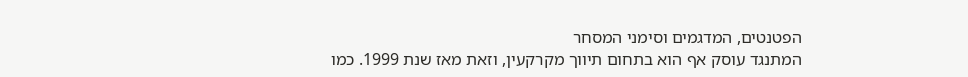הפטנטים, המדגמים וסימני המסחר
המתנגד עוסק אף הוא בתחום תיווך מקרקעין, וזאת מאז שנת 1999. כמו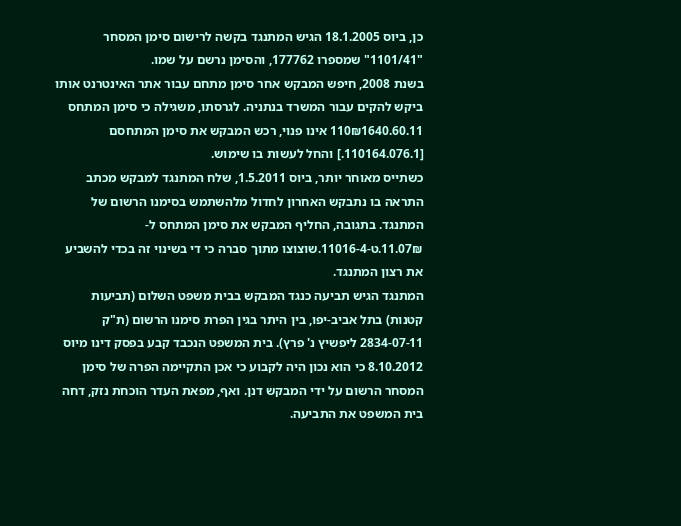כן, ביוס 18.1.2005 הגיש המתנגד בקשה לרישום סימן המסחר "1101/41" שמספרו 177762, והסימן נרשם על שמו.
בשנת 2008, חיפש המבקש אחר סימן מתחם עבור אתר האינטרנט אותו ביקש להקים עבור המשרד בנתניה. לגרסתו, משגילה כי סימן המתחס 110₪1640.60.11 אינו פנוי, רכש המבקש את סימן המתחסם [110164.076.1.] והחל לעשות בו שימוש.
כשתייס מאוחר יותר, ביוס 1.5.2011, שלח המתנגד למבקש מכתב התראה בו נתבקש האחרון לחדול מלהשתמש בסימנו הרשום של המתנגד. בתגובה, החליף המבקש את סימן המתחס ל- 07₪.11.ט-11016-4.שוצוצו מתוך סברה כי די בשינוי זה בכדי להשביע את רצון המתנגד.
המתנגד הגיש תביעה כנגד המבקש בבית משפט השלום (תביעות קטנות) בתל אביב-יפו, בין היתר בגין הפרת סימנו הרשום (ת"ק 2834-07-11 ליפשיץ נ' פרץ). בית המשפט הנכבד קבע בפסק דינו מיוס 8.10.2012 כי הוא נכון היה לקבוע כי אכן התקיימה הפרה של סימן המסחר הרשום על ידי המבקש דנן. ואף, מפאת העדר הוכחת נזק, דחה בית המשפט את התביעה.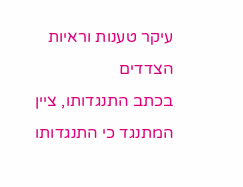עיקר טענות וראיות הצדדים
בכתב התנגדותו, ציין המתנגד כי התנגדותו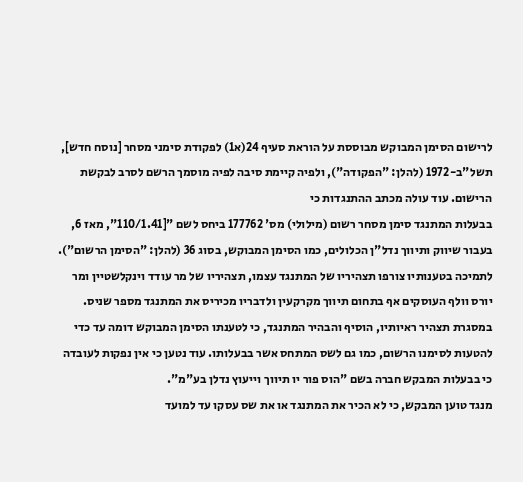לרישום הסימן המבוקש מבוססת על הוראת סעיף 24(א1) לפקודת סימני מסחר [נוסח חדש], תשל"ב-1972 (להלן: "הפקודה"), ולפיה קיימת סיבה לפיה מוסמך הרשם לסרב לבקשת הרישום. עוד עולה מכתב ההתנגדות כי
בבעלות המתנגד סימן מסחר רשום (מילולי) מס' 177762 ביחס לשם "[110/1.41", מאז 6, בעבור שיווק ותיווך נדל"ן הכלולים, כמו הסימן המבוקש, בסוג 36 (להלן: "הסימן הרשום").
לתמיכה בטענותיו צורפו תצהיריו של המתנגד עצמו, תצהיריו של מר עודד וינקלשטיין ומר יורס וולף העוסקים אף בתחום תיווך מקרקעין ולדבריו מכיריס את המתנגד מספר שניס. במסגרת תצהיר ראיותיו, הוסיף והבהיר המתנגד, כי לטענתו הסימן המבוקש דומה עד כדי להטעות לסימנו הרשום, כמו גם לשס המתחס אשר בבעלותו. עוד נטען כי אין נפקות לעובדה כי בבעלות המבקש חברה בשם "הוס פור יו תיווך וייעוץ נדלן בע"מ".
מנגד טוען המבקש, כי לא הכיר את המתנגד או את שס עסקו עד למועד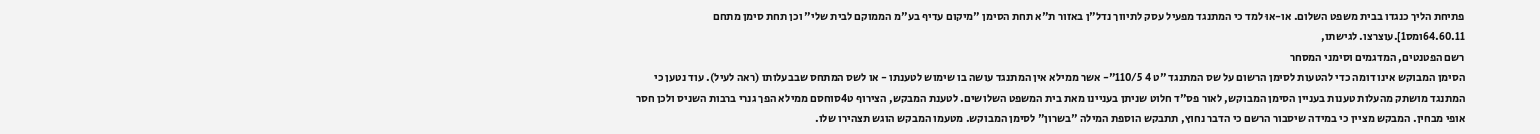פתיחת הליך כנגדו בבית משפט השלום. או-אוּ למד כי המתנגד מפעיל עסק לתיווך נדל"ן באזור ת"א תחת הסימן "מיקום עדיף בע"מ הממוקם לבית שלי" וכן תחת סימן מתחם 64.60.11ומס1].עוצרצו. לגישתו,
רשם הפטנטים, המדגמים וסימני המסחר
הסימן המבוקש אינו דומה כדי להטעות לסימן הרשום על שס המתנגד "ט 4 110/5"- אשר ממילא אין המתנגד עושה בו שימוש לטענתו - או לשס המתחס שבבעלותו (ראה לעיל). עוד נטען כי המתנגד מושתק מהעלות טענות בעניין הסימן המבוקש, לאור פס"ד חלוט שניתן בעניינו מאת בית המשפט השלושים. לטענת המבקש, הצירוף ט4סוחסם ממילא הפך גנרי ברבות השניס ולכן חסר אופי מבחין. המבקש מציין כי במידה שיסבור הרשם כי הדבר נחוץ, תתבקש הוספת המילה "בשרון" לסימן המבוקש. מטעמו המבקש הוגש תצהירו שלו.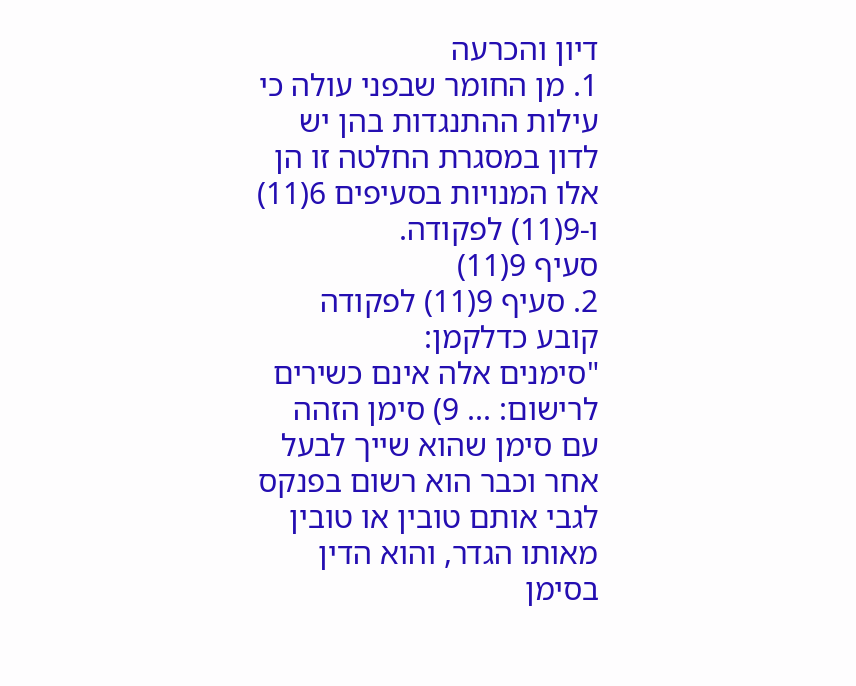דיון והכרעה
1. מן החומר שבפני עולה כי עילות ההתנגדות בהן יש לדון במסגרת החלטה זו הן אלו המנויות בסעיפים 6(11) ו-9(11) לפקודה.
סעיף 9(11)
2. סעיף 9(11) לפקודה קובע כדלקמן:
"סימנים אלה אינם כשירים לרישום: ... 9) סימן הזהה עם סימן שהוא שייך לבעל אחר וכבר הוא רשום בפנקס לגבי אותם טובין או טובין מאותו הגדר, והוא הדין בסימן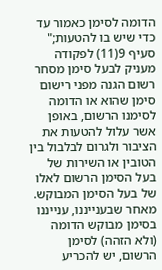הדומה לסימן כאמור עד כדי שיש בו להטעות;"
סעיף 9(11) לפקודה מעניק לבעל סימן מסחר רשום הגנה מפני רישום סימן שהוא או הדומה לסימנו הרשום, באופן אשר עלול להטעות את הציבור ולגרום לבלבול בין הטובין או השירות של בעל הסימן הרשום לאלו של בעל הסימן המבוקש. מאחר שבענייננו, ענייננו בסימן מבוקש הדומה (ולא הזהה) לסימן הרשום, יש להכריע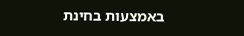באמצעות בחינת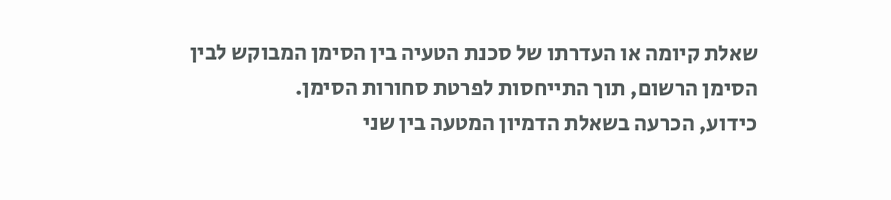שאלת קיומה או העדרתו של סכנת הטעיה בין הסימן המבוקש לבין הסימן הרשום, תוך התייחסות לפרטת סחורות הסימן.
כידוע, הכרעה בשאלת הדמיון המטעה בין שני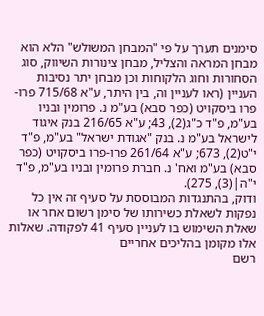סימנים תערך על פי "המבחן המשולש" הלא הוא מבחן המראה והצליל, מבחן צינורות השיווק, סוג הסחורות וחוג הלקוחות וכן מבחן יתר נסיבות העניין (ראו לעניין וה, בין היתר, ע"א 715/68 פרו-פרו ביסקויט (כפר סבא) בע"מ נ. פרומין ובניו בע"מ, פ"ד כ"ג(2), 43; ע"א 216/65 בנק איגוד לישראל בע"מ נ. בנק "אגודת ישראל" בע"מ, פ"ד י"ט(2), 673; ע"א 261/64 פרו-פרו ביסקויט (כפר סבא) בע"מ ואח' נ. חברת פרומין ובניו בע"מ, פ"ד י"ה|(3), 275).
ודוק, בהתנגדות המבוססת על סעיף זה אין כל נפקות לשאלת כשירותו של סימן רשום אחר או שאלת השימוש בו לעניין סעיף 41 לפקודה. שאלות אלו מקומן בהליכים אחריים
רשם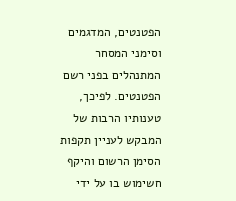הפטנטים, המדגמים וסימני המסחר
המתנהלים בפני רשם הפטנטים. לפיכך, טענותיו הרבות של המבקש לעניין תקפות הסימן הרשום והיקף חשימוש בו על ידי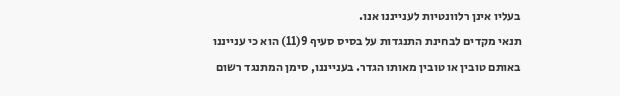בעליו אינן רלוונטיות לענייננו אנו.
תנאי מקדים לבחינת התנגדות על בסיס סעיף 9(11) הוא כי ענייננו באותם טובין או טובין מאותו הגדר. בענייננו, סימן המתנגד רשום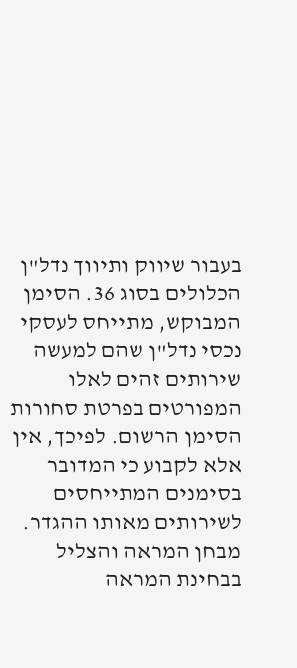בעבור שיווק ותיווך נדל"ן הכלולים בסוג 36. הסימן המבוקש, מתייחס לעסקי נכסי נדל"ן שהם למעשה שירותים זהים לאלו המפורטים בפרטת סחורות הסימן הרשום. לפיכך, אין אלא לקבוע כי המדובר בסימנים המתייחסים לשירותים מאותו ההגדר.
מבחן המראה והצליל
בבחינת המראה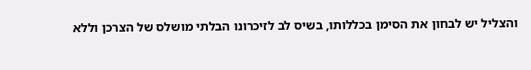והצליל יש לבחון את הסימן בכללותו, בשיס לב לזיכרונו הבלתי מושלס של הצרכן וללא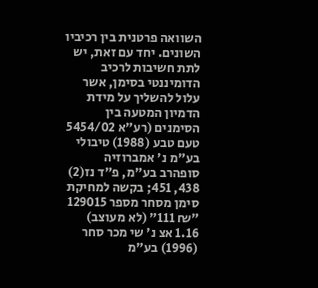השוואה פרטנית בין רכיביו השונים. יחד עם זאת, יש לתת חשיבות לרכיב הדומיננטי בסימן, אשר עלול להשליך על מידת הדמיון המטעה בין הסימנים (רע"א 5454/02 טעם טבע (1988) טיבולי בע"מ נ' אמברוזיה סופהרב בע"מ, פ"ד נז(2) 438, 451; בקשה למחיקת סימן מסחר מספר 129015 "₪ 111" (לא מעוצב) 1.16 אצ נ' שי מכר סחר (1996) בע"מ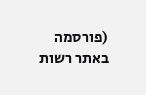(פורסמה באתר רשות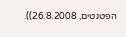הפטנטים, 26.8.2008)).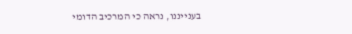בענייננו, נראה כי המרכיב הדומי